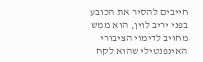חייבים להסיר את הכובע בפני יריב לוין, הוא ממש מחויב לדימוי הציבורי האינפנטילי שהוא לקח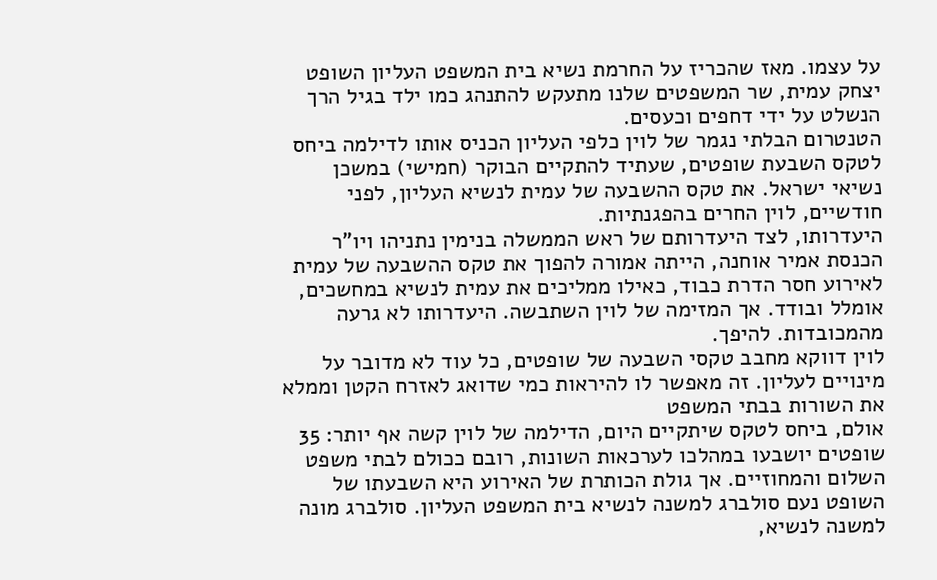על עצמו. מאז שהכריז על החרמת נשיא בית המשפט העליון השופט יצחק עמית, שר המשפטים שלנו מתעקש להתנהג כמו ילד בגיל הרך הנשלט על ידי דחפים וכעסים.
הטנטרום הבלתי נגמר של לוין כלפי העליון הכניס אותו לדילמה ביחס לטקס השבעת שופטים, שעתיד להתקיים הבוקר (חמישי) במשכן נשיאי ישראל. את טקס ההשבעה של עמית לנשיא העליון, לפני חודשיים, לוין החרים בהפגנתיות.
היעדרותו, לצד היעדרותם של ראש הממשלה בנימין נתניהו ויו"ר הכנסת אמיר אוחנה, הייתה אמורה להפוך את טקס ההשבעה של עמית לאירוע חסר הדרת כבוד, כאילו ממליכים את עמית לנשיא במחשכים, אומלל ובודד. אך המזימה של לוין השתבשה. היעדרותו לא גרעה מהמכובדות. להיפך.
לוין דווקא מחבב טקסי השבעה של שופטים, כל עוד לא מדובר על מינויים לעליון. זה מאפשר לו להיראות כמי שדואג לאזרח הקטן וממלא את השורות בבתי המשפט
אולם, ביחס לטקס שיתקיים היום, הדילמה של לוין קשה אף יותר: 35 שופטים יושבעו במהלכו לערכאות השונות, רובם ככולם לבתי משפט השלום והמחוזיים. אך גולת הכותרת של האירוע היא השבעתו של השופט נעם סולברג למשנה לנשיא בית המשפט העליון. סולברג מונה למשנה לנשיא,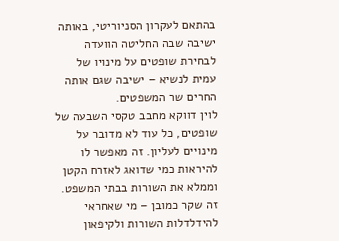בהתאם לעקרון הסניוריטי, באותה ישיבה שבה החליטה הוועדה לבחירת שופטים על מינויו של עמית לנשיא – ישיבה שגם אותה החרים שר המשפטים.
לוין דווקא מחבב טקסי השבעה של שופטים, כל עוד לא מדובר על מינויים לעליון. זה מאפשר לו להיראות כמי שדואג לאזרח הקטן וממלא את השורות בבתי המשפט. זה שקר כמובן – מי שאחראי להידלדלות השורות ולקיפאון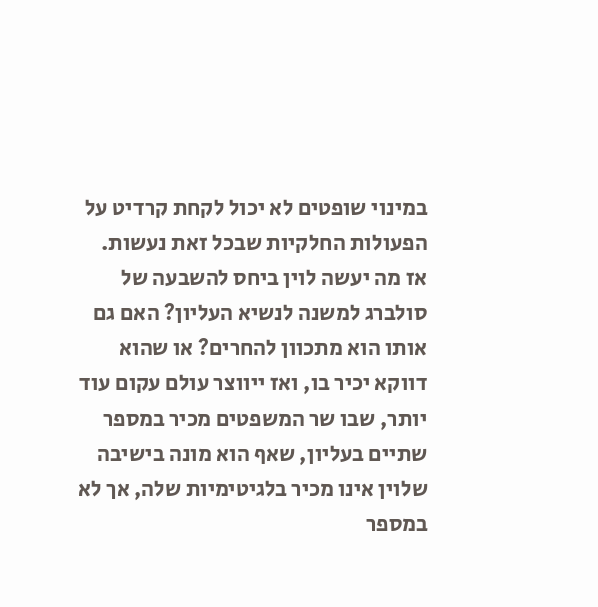במינוי שופטים לא יכול לקחת קרדיט על הפעולות החלקיות שבכל זאת נעשות.
אז מה יעשה לוין ביחס להשבעה של סולברג למשנה לנשיא העליון? האם גם אותו הוא מתכוון להחרים? או שהוא דווקא יכיר בו, ואז ייווצר עולם עקום עוד יותר, שבו שר המשפטים מכיר במספר שתיים בעליון, שאף הוא מונה בישיבה שלוין אינו מכיר בלגיטימיות שלה, אך לא במספר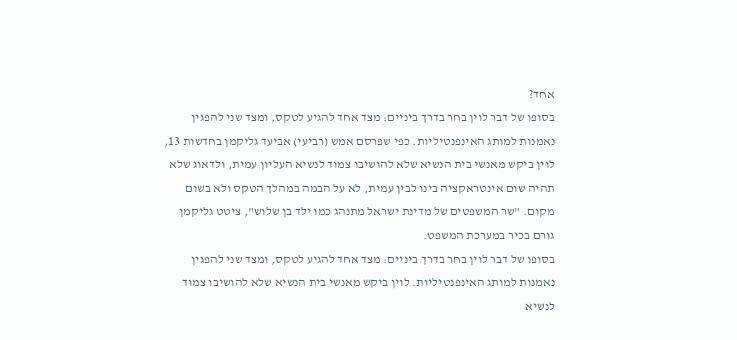אחד?
בסופו של דבר לוין בחר בדרך ביניים: מצד אחד להגיע לטקס, ומצד שני להפגין נאמנות למותג האינפנטיליות. כפי שפרסם אמש (רביעי) אביעד גליקמן בחדשות 13, לוין ביקש מאנשי בית הנשיא שלא להושיבו צמוד לנשיא העליון עמית, ולדאוג שלא תהיה שום אינטראקציה בינו לבין עמית, לא על הבמה במהלך הטקס ולא בשום מקום. "שר המשפטים של מדינת ישראל מתנהג כמו ילד בן שלוש", ציטט גליקמן גורם בכיר במערכת המשפט.
בסופו של דבר לוין בחר בדרך ביניים: מצד אחד להגיע לטקס, ומצד שני להפגין נאמנות למותג האינפנטיליות. לוין ביקש מאנשי בית הנשיא שלא להושיבו צמוד לנשיא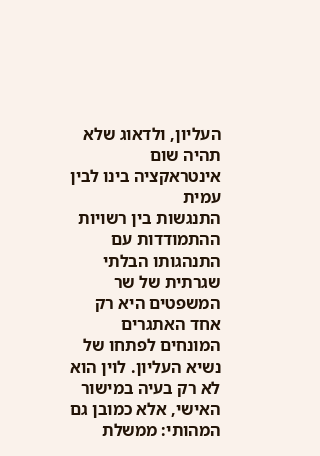העליון, ולדאוג שלא תהיה שום אינטראקציה בינו לבין עמית
התנגשות בין רשויות
ההתמודדות עם התנהגותו הבלתי שגרתית של שר המשפטים היא רק אחד האתגרים המונחים לפתחו של נשיא העליון. לוין הוא לא רק בעיה במישור האישי, אלא כמובן גם המהותי: ממשלת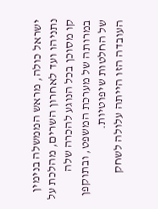ישראל כולה, מראש הממשלה בנימין נתניהו ועד לאחרון השרים, מהלכת על קו מסוכן בכל הנוגע להכרה שלה במרותה של מערכת המשפט, ובתוקפן של החלטות שיפוטיות.
העובדה הזו הייתה עלולה לשחק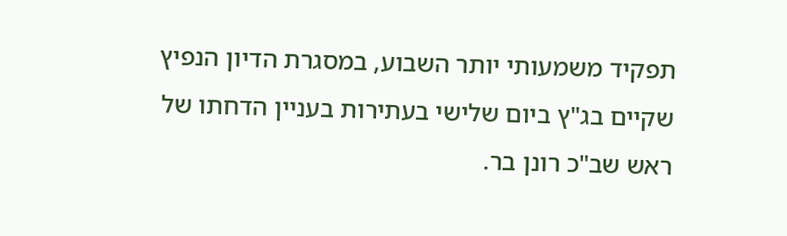תפקיד משמעותי יותר השבוע, במסגרת הדיון הנפיץ שקיים בג"ץ ביום שלישי בעתירות בעניין הדחתו של ראש שב"כ רונן בר.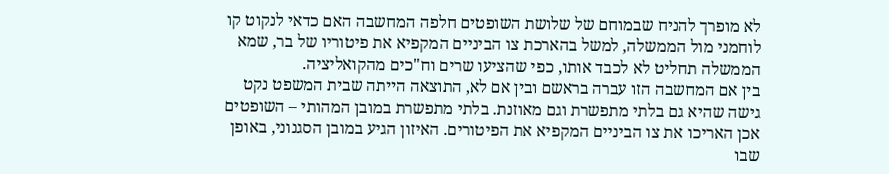לא מופרך להניח שבמוחם של שלושת השופטים חלפה המחשבה האם כדאי לנקוט קו לוחמני מול הממשלה, למשל בהארכת צו הביניים המקפיא את פיטוריו של בר, שמא הממשלה תחליט לא לכבד אותו, כפי שהציעו שרים וח"כים מהקואליציה.
בין אם המחשבה הזו עברה בראשם ובין אם לא, התוצאה הייתה שבית המשפט נקט גישה שהיא גם בלתי מתפשרת וגם מאוזנת. בלתי מתפשרת במובן המהותי – השופטים אכן האריכו את צו הביניים המקפיא את הפיטורים. האיזון הגיע במובן הסגנוני, באופן שבו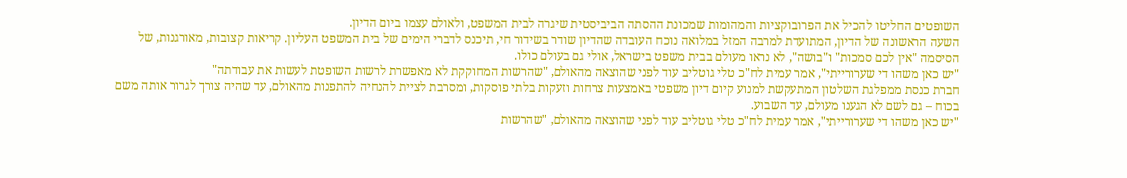השופטים החליטו להכיל את הפרובוקציות והמהומות שמכונת ההסתה הביביסטית שיגרה לבית המשפט, ולאולם עצמו ביום הדיון.
השעה הראשונה של הדיון, המתועדת למרבה המזל במלואה נוכח העובדה שהדיון שודר בשידור חי, תיכנס לדברי הימים של בית המשפט העליון. קריאות קצובות, מאורגנות, של הסיסמה "אין לכם סמכות" ו"בושה", לא נראו מעולם בבית משפט בישראל, אולי גם בעולם כולו.
"יש כאן משהו די שערורייתי", אמר עמית לח"כ טלי גוטליב עוד לפני שהוצאה מהאולם, "שהרשות המחוקקת לא מאפשרת לרשות השופטת לעשות את עבודתה"
חברת כנסת ממפלגת השלטון המתעקשת למנוע קיום דיון משפטי באמצעות צרחות וזעקות בלתי פוסקות, ומסרבת לציית להנחיה להתפנות מהאולם, עד שהיה צורך לגרור אותה משם בכוח – גם לשם לא הגענו מעולם, עד השבוע.
"יש כאן משהו די שערורייתי", אמר עמית לח"כ טלי גוטליב עוד לפני שהוצאה מהאולם, "שהרשות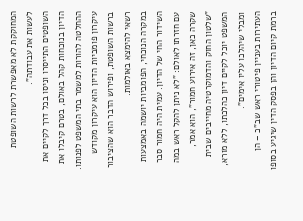המחוקקת לא מאפשרת לרשות השופטת לעשות את עבודתה".
השופטים התייסרו וניסו בכל דרך לקיים את הדיון בנוכחות קהל באולם, בטרם קיבלו את ההחלטה להורות למשמר בתי המשפט לפנותו. עיקרון פומביות הדיון הוא עיקרון מקודש ברשות השופטת, ופירוש הדבר הוא שהציבור רשאי להימצא באולמות.
במקרה הנוכחי, הפומביות יושמה באמצעות השידור החי של הדיון. עמית היה חמור סבר עם חזרתו לאולם: "לא ניתן להקל ראש במה שקרה כאן, זה אירוע חמור", הוא אמר, "שלטון החוק והדמוקרטיה מחייבים שבית המשפט יוכל לקיים דיון כהלכתו, ללא מורא, ומבלי שיהלכו עליו אימים".
העתירות בעניין פיטורי ראש שב"כ – הן ברמת קיום הדיון והן בפסק הדין שיגיע בסופו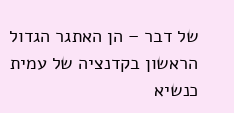של דבר – הן האתגר הגדול הראשון בקדנציה של עמית כנשיא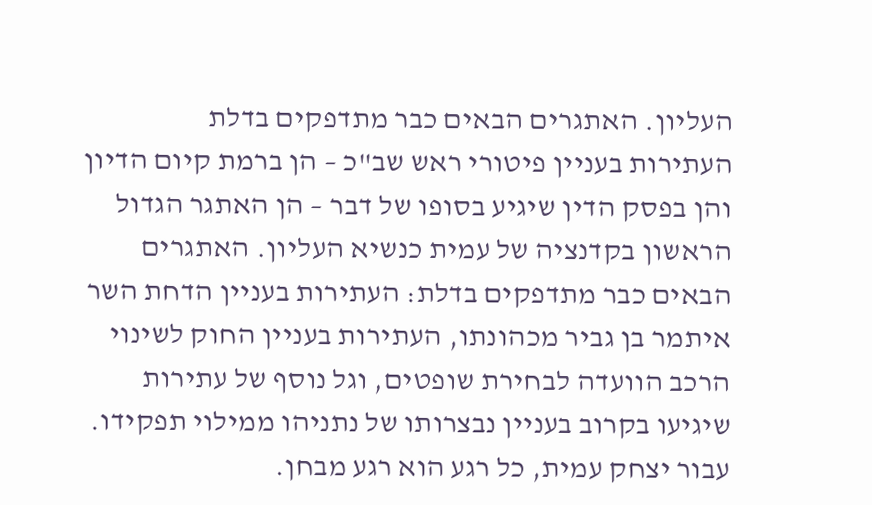העליון. האתגרים הבאים כבר מתדפקים בדלת
העתירות בעניין פיטורי ראש שב"כ – הן ברמת קיום הדיון והן בפסק הדין שיגיע בסופו של דבר – הן האתגר הגדול הראשון בקדנציה של עמית כנשיא העליון. האתגרים הבאים כבר מתדפקים בדלת: העתירות בעניין הדחת השר איתמר בן גביר מכהונתו, העתירות בעניין החוק לשינוי הרכב הוועדה לבחירת שופטים, וגל נוסף של עתירות שיגיעו בקרוב בעניין נבצרותו של נתניהו ממילוי תפקידו.
עבור יצחק עמית, כל רגע הוא רגע מבחן.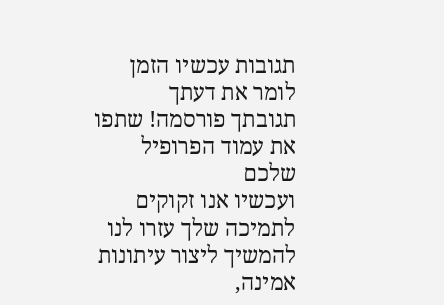תגובות עכשיו הזמן לומר את דעתך
תגובתך פורסמה! שתפו את עמוד הפרופיל שלכם
ועכשיו אנו זקוקים לתמיכה שלך עזרו לנו להמשיך ליצור עיתונות אמינה,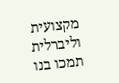מקצועית וליברלית
תמכו בנו